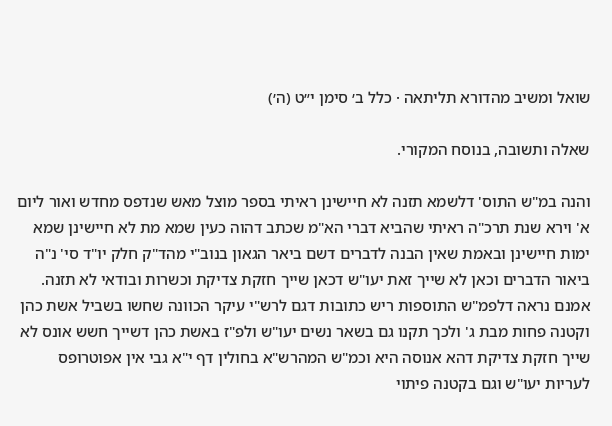שואל ומשיב מהדורא תליתאה · כלל ב׳ סימן י״ט (ה׳)

שאלה ותשובה, בנוסח המקורי.

והנה במ"ש התוס' דלשמא תזנה לא חיישינן ראיתי בספר מוצל מאש שנדפס מחדש ואור ליום א' וירא שנת תרכ"ה ראיתי שהביא דברי הא"מ שכתב דהוה כעין שמא מת לא חיישינן שמא ימות חיישינן ובאמת שאין הבנה לדברים דשם ביאר הגאון בנוב"י מהד"ק חלק יו"ד סי' נ"ה ביאור הדברים וכאן לא שייך זאת יעו"ש דכאן שייך חזקת צדיקת וכשרות ובודאי לא תזנה. אמנם נראה דלפמ"ש התוספות ריש כתובות דגם לרש"י עיקר הכוונה שחשו בשביל אשת כהן וקטנה פחות מבת ג' ולכך תקנו גם בשאר נשים יעו"ש ולפ"ז באשת כהן דשייך חשש אונס לא שייך חזקת צדיקת דהא אנוסה היא וכמ"ש המהרש"א בחולין דף י"א גבי אין אפוטרופס לעריות יעו"ש וגם בקטנה פיתוי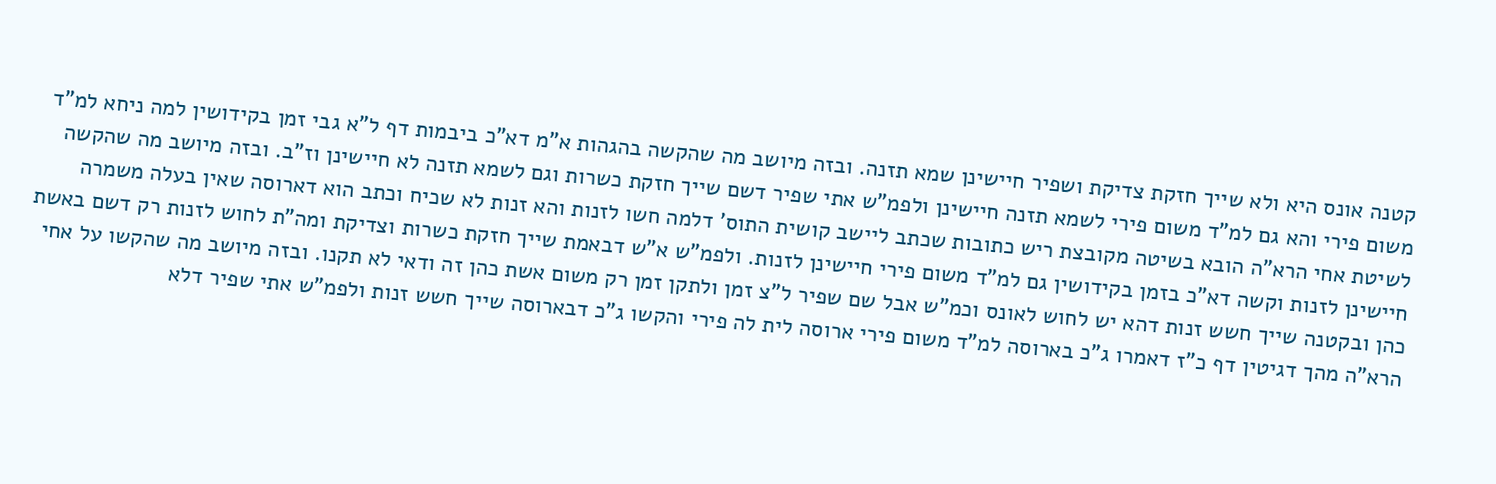קטנה אונס היא ולא שייך חזקת צדיקת ושפיר חיישינן שמא תזנה. ובזה מיושב מה שהקשה בהגהות א"מ דא"כ ביבמות דף ל"א גבי זמן בקידושין למה ניחא למ"ד משום פירי והא גם למ"ד משום פירי לשמא תזנה חיישינן ולפמ"ש אתי שפיר דשם שייך חזקת כשרות וגם לשמא תזנה לא חיישינן וז"ב. ובזה מיושב מה שהקשה לשיטת אחי הרא"ה הובא בשיטה מקובצת ריש כתובות שכתב ליישב קושית התוס' דלמה חשו לזנות והא זנות לא שכיח וכתב הוא דארוסה שאין בעלה משמרה חיישינן לזנות וקשה דא"כ בזמן בקידושין גם למ"ד משום פירי חיישינן לזנות. ולפמ"ש א"ש דבאמת שייך חזקת כשרות וצדיקת ומה"ת לחוש לזנות רק דשם באשת כהן ובקטנה שייך חשש זנות דהא יש לחוש לאונס וכמ"ש אבל שם שפיר ל"צ זמן ולתקן זמן רק משום אשת כהן זה ודאי לא תקנו. ובזה מיושב מה שהקשו על אחי הרא"ה מהך דגיטין דף כ"ז דאמרו ג"כ בארוסה למ"ד משום פירי ארוסה לית לה פירי והקשו ג"כ דבארוסה שייך חשש זנות ולפמ"ש אתי שפיר דלא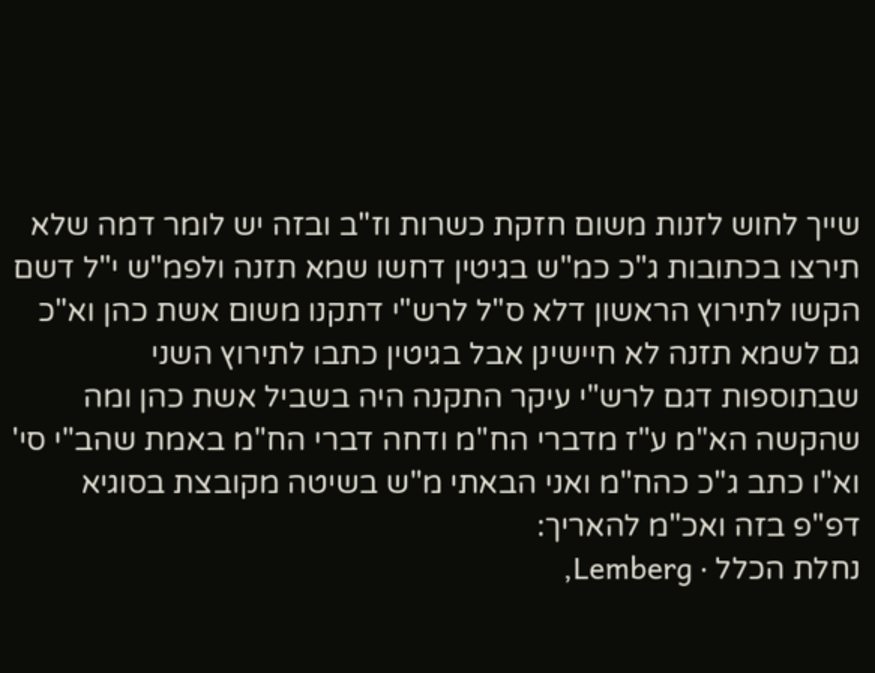שייך לחוש לזנות משום חזקת כשרות וז"ב ובזה יש לומר דמה שלא תירצו בכתובות ג"כ כמ"ש בגיטין דחשו שמא תזנה ולפמ"ש י"ל דשם הקשו לתירוץ הראשון דלא ס"ל לרש"י דתקנו משום אשת כהן וא"כ גם לשמא תזנה לא חיישינן אבל בגיטין כתבו לתירוץ השני שבתוספות דגם לרש"י עיקר התקנה היה בשביל אשת כהן ומה שהקשה הא"מ ע"ז מדברי הח"מ ודחה דברי הח"מ באמת שהב"י סי' וא"ו כתב ג"כ כהח"מ ואני הבאתי מ"ש בשיטה מקובצת בסוגיא דפ"פ בזה ואכ"מ להאריך:
נחלת הכלל · Lemberg,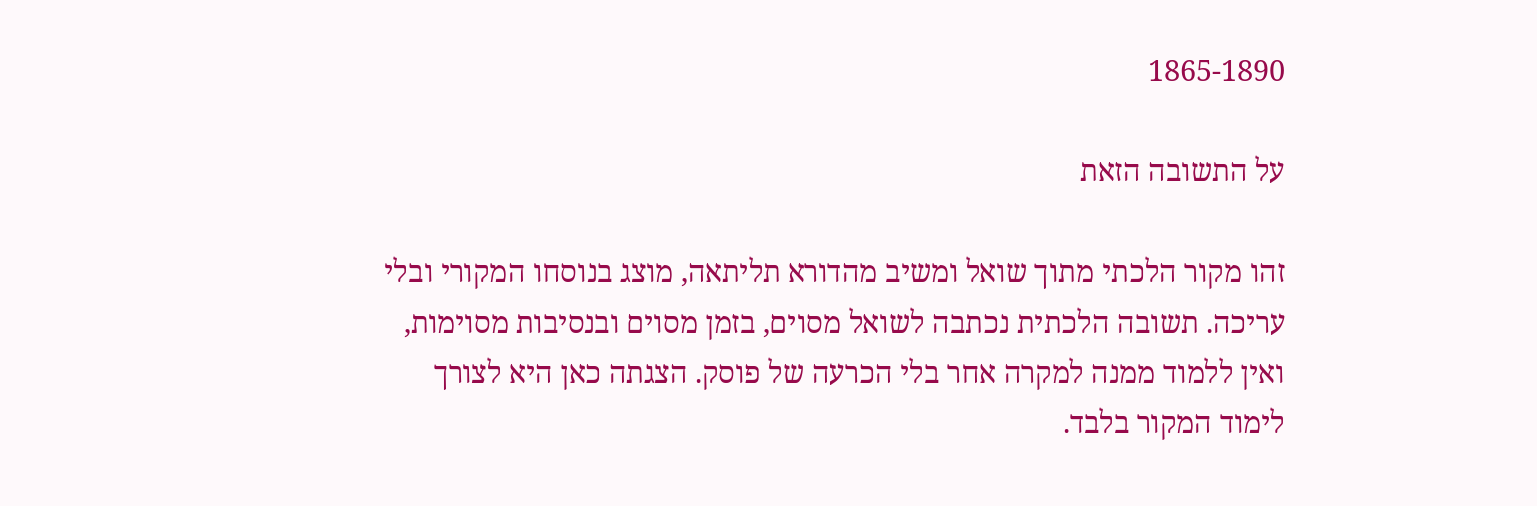1865-1890

על התשובה הזאת

זהו מקור הלכתי מתוך שואל ומשיב מהדורא תליתאה, מוצג בנוסחו המקורי ובלי עריכה. תשובה הלכתית נכתבה לשואל מסוים, בזמן מסוים ובנסיבות מסוימות, ואין ללמוד ממנה למקרה אחר בלי הכרעה של פוסק. הצגתה כאן היא לצורך לימוד המקור בלבד.